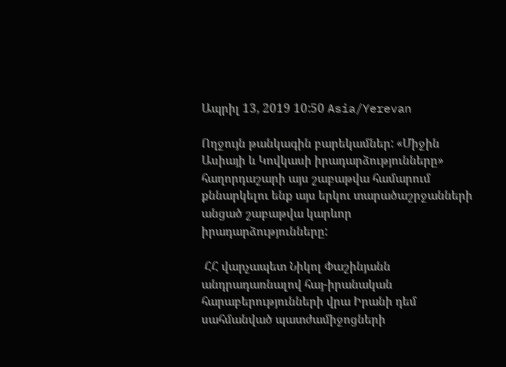Ապրիլ 13, 2019 10:50 Asia/Yerevan

Ողջույն թանկագին բարեկամներ: «Միջին Ասիայի և Կովկասի իրադարձությունները» հաղորդաշարի այս շաբաթվա համարում քննարկելու ենք այս երկու տարածաշրջանների անցած շաբաթվա կարևոր իրադարձությունները:

 ՀՀ վարչապետ Նիկոլ Փաշինյանն անդրադառնալով հայ-իրանական հարաբերությունների վրա Իրանի դեմ սահմանված պատժամիջոցների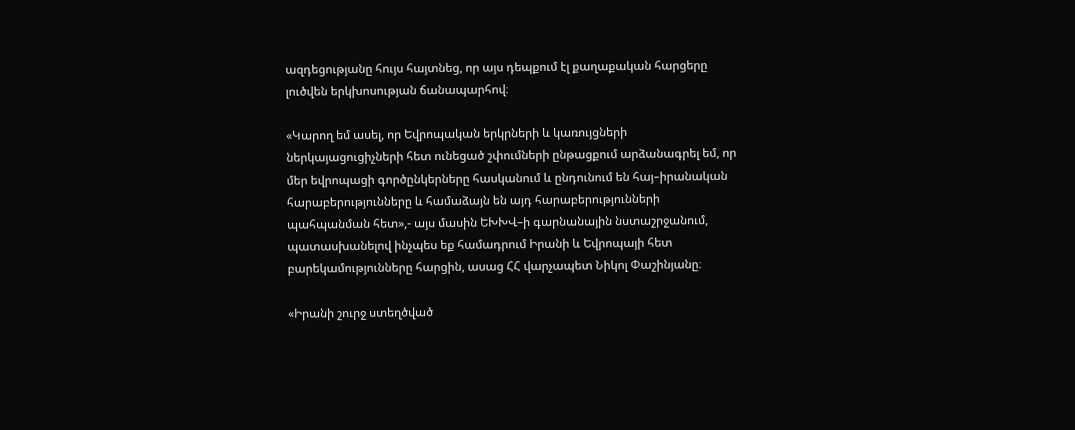ազդեցությանը հույս հայտնեց, որ այս դեպքում էլ քաղաքական հարցերը լուծվեն երկխոսության ճանապարհով։

«Կարող եմ ասել, որ Եվրոպական երկրների և կառույցների ներկայացուցիչների հետ ունեցած շփումների ընթացքում արձանագրել եմ, որ մեր եվրոպացի գործընկերները հասկանում և ընդունում են հայ–իրանական հարաբերությունները և համաձայն են այդ հարաբերությունների պահպանման հետ»,- այս մասին ԵԽԽՎ–ի գարնանային նստաշրջանում, պատասխանելով ինչպես եք համադրում Իրանի և Եվրոպայի հետ բարեկամությունները հարցին, ասաց ՀՀ վարչապետ Նիկոլ Փաշինյանը։

«Իրանի շուրջ ստեղծված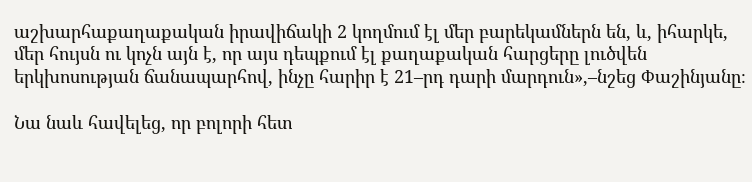աշխարհաքաղաքական իրավիճակի 2 կողմում էլ մեր բարեկամներն են, և, իհարկե, մեր հույսն ու կոչն այն է, որ այս դեպքում էլ քաղաքական հարցերը լուծվեն երկխոսության ճանապարհով, ինչը հարիր է 21–րդ դարի մարդուն»,–նշեց Փաշինյանը։

Նա նաև հավելեց, որ բոլորի հետ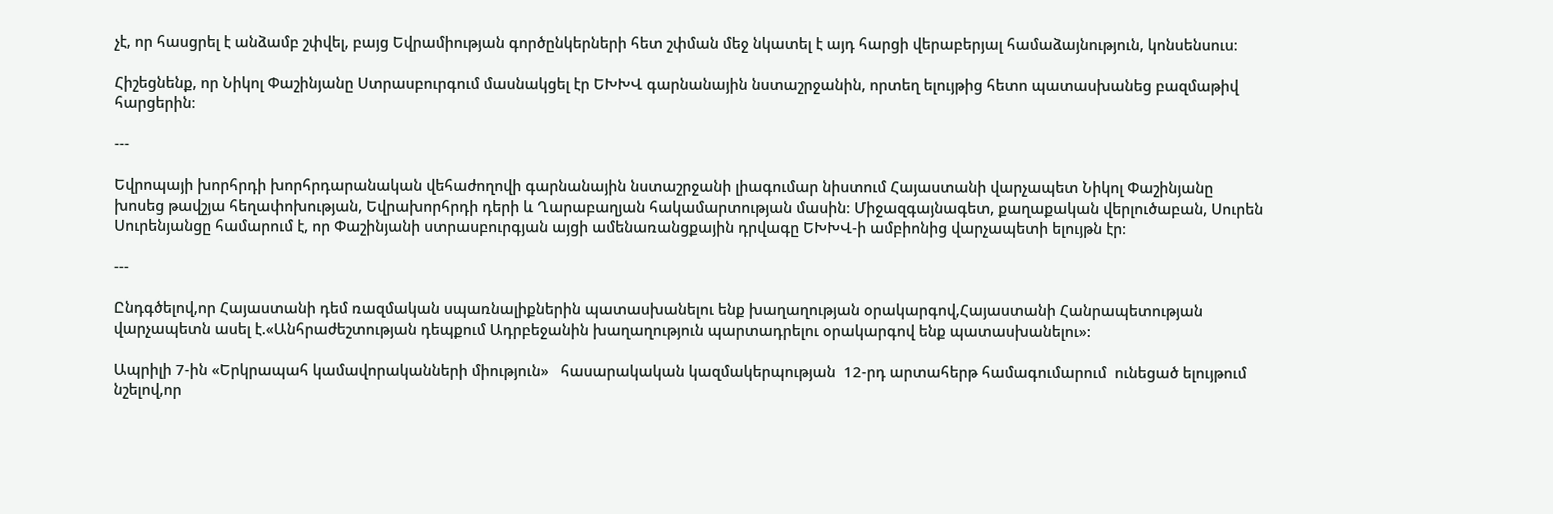չէ, որ հասցրել է անձամբ շփվել, բայց Եվրամիության գործընկերների հետ շփման մեջ նկատել է այդ հարցի վերաբերյալ համաձայնություն, կոնսենսուս։

Հիշեցնենք, որ Նիկոլ Փաշինյանը Ստրասբուրգում մասնակցել էր ԵԽԽՎ գարնանային նստաշրջանին, որտեղ ելույթից հետո պատասխանեց բազմաթիվ հարցերին։

---

Եվրոպայի խորհրդի խորհրդարանական վեհաժողովի գարնանային նստաշրջանի լիագումար նիստում Հայաստանի վարչապետ Նիկոլ Փաշինյանը խոսեց թավշյա հեղափոխության, Եվրախորհրդի դերի և Ղարաբաղյան հակամարտության մասին։ Միջազգայնագետ, քաղաքական վերլուծաբան, Սուրեն Սուրենյանցը համարում է, որ Փաշինյանի ստրասբուրգյան այցի ամենառանցքային դրվագը ԵԽԽՎ-ի ամբիոնից վարչապետի ելույթն էր։

---

Ընդգծելով,որ Հայաստանի դեմ ռազմական սպառնալիքներին պատասխանելու ենք խաղաղության օրակարգով,Հայաստանի Հանրապետության վարչապետն ասել է.«Անհրաժեշտության դեպքում Ադրբեջանին խաղաղություն պարտադրելու օրակարգով ենք պատասխանելու»:

Ապրիլի 7-ին «Երկրապահ կամավորականների միություն»   հասարակական կազմակերպության  12-րդ արտահերթ համագումարում  ունեցած ելույթում  նշելով,որ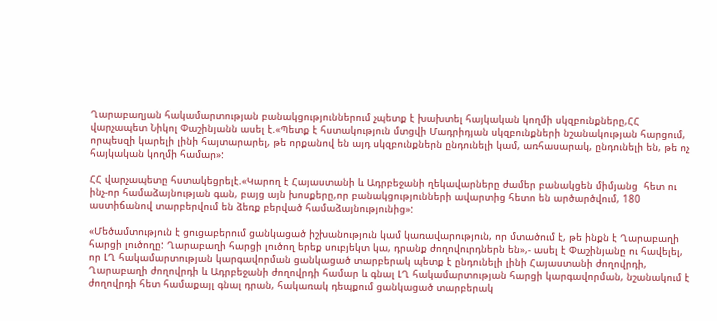Ղարաբաղյան հակամարտության բանակցություններում չպետք է խախտել հայկական կողմի սկզբունքները,ՀՀ վարչապետ Նիկոլ Փաշինյանն ասել է.«Պետք է հստակություն մտցվի Մադրիդյան սկզբունքների նշանակության հարցում, որպեսզի կարելի լինի հայտարարել, թե որքանով են այդ սկզբունքներն ընդունելի կամ, առհասարակ, ընդունելի են, թե ոչ հայկական կողմի համար»:

ՀՀ վարչապետը հստակեցրելէ.«Կարող է Հայաստանի և Ադրբեջանի ղեկավարները ժամեր բանակցեն միմյանց  հետ ու ինչ-որ համաձայնության գան, բայց այն խոսքերը,որ բանակցությունների ավարտից հետո են արծարծվում, 180 աստիճանով տարբերվում են ձեռք բերված համաձայնությունից»:

«Մեծամտություն է ցուցաբերում ցանկացած իշխանություն կամ կառավարություն, որ մտածում է, թե ինքն է Ղարաբաղի հարցի լուծողը: Ղարաբաղի հարցի լուծող երեք սուբյեկտ կա, դրանք ժողովուրդներն են»,- ասել է Փաշինյանը ու հավելել, որ ԼՂ հակամարտության կարգավորման ցանկացած տարբերակ պետք է ընդունելի լինի Հայաստանի ժողովրդի, Ղարաբաղի ժողովրդի և Ադրբեջանի ժողովրդի համար և գնալ ԼՂ հակամարտության հարցի կարգավորման, նշանակում է ժողովրդի հետ համաքայլ գնալ դրան, հակառակ դեպքում ցանկացած տարբերակ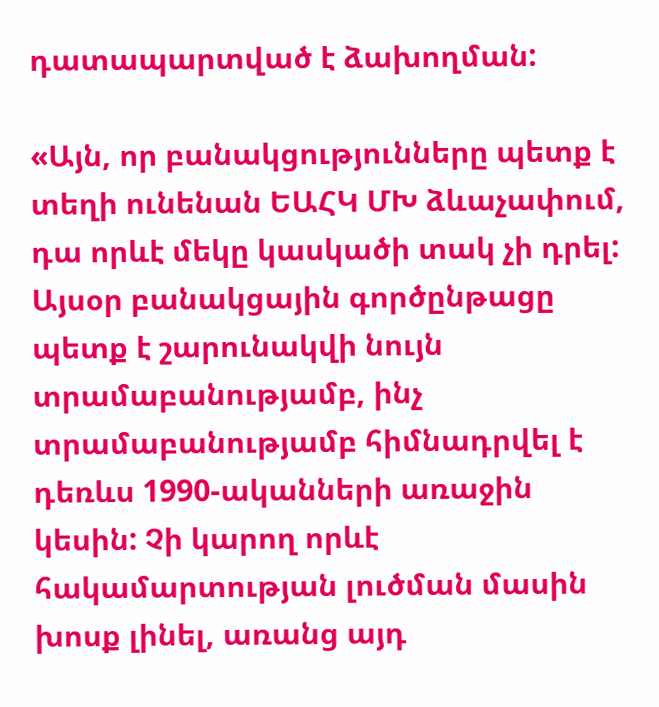դատապարտված է ձախողման:

«Այն, որ բանակցությունները պետք է տեղի ունենան ԵԱՀԿ ՄԽ ձևաչափում, դա որևէ մեկը կասկածի տակ չի դրել: Այսօր բանակցային գործընթացը պետք է շարունակվի նույն տրամաբանությամբ, ինչ տրամաբանությամբ հիմնադրվել է դեռևս 1990-ականների առաջին կեսին: Չի կարող որևէ հակամարտության լուծման մասին խոսք լինել, առանց այդ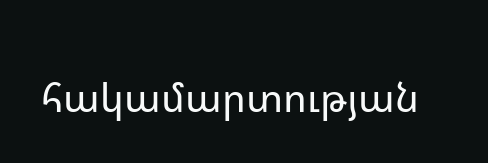հակամարտության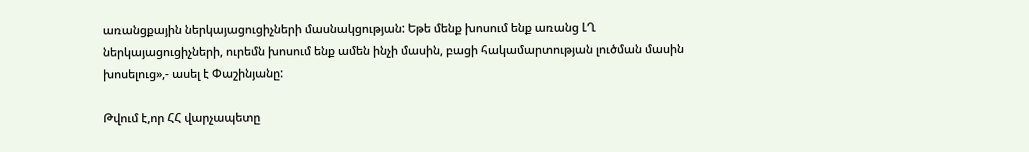առանցքային ներկայացուցիչների մասնակցության: Եթե մենք խոսում ենք առանց ԼՂ ներկայացուցիչների, ուրեմն խոսում ենք ամեն ինչի մասին, բացի հակամարտության լուծման մասին խոսելուց»,- ասել է Փաշինյանը:

Թվում է,որ ՀՀ վարչապետը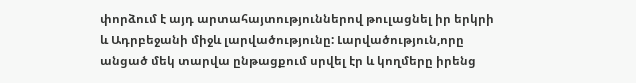փորձում է այդ արտահայտություններով թուլացնել իր երկրի և Ադրբեջանի միջև լարվածությունը: Լարվածություն,որը անցած մեկ տարվա ընթացքում սրվել էր և կողմերը իրենց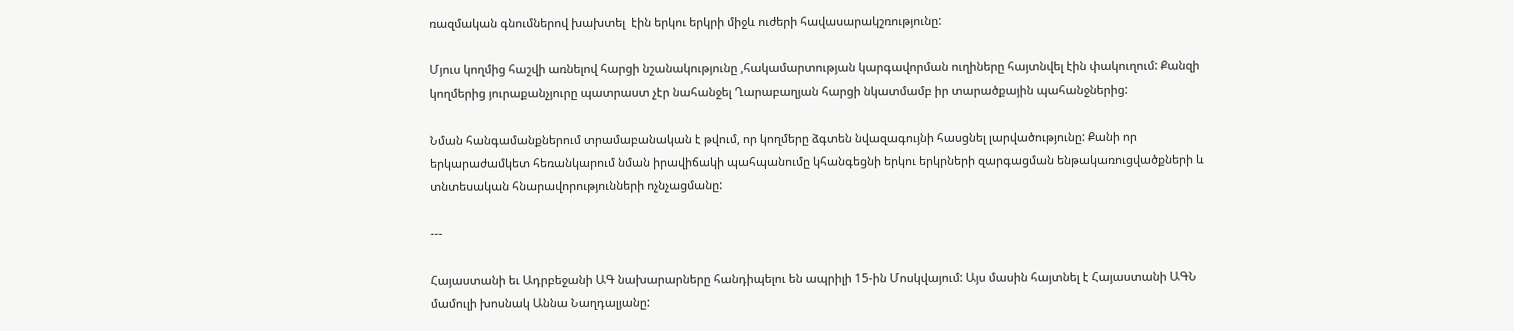ռազմական գնումներով խախտել  էին երկու երկրի միջև ուժերի հավասարակշռությունը:

Մյուս կողմից հաշվի առնելով հարցի նշանակությունը ,հակամարտության կարգավորման ուղիները հայտնվել էին փակուղում: Քանզի կողմերից յուրաքանչյուրը պատրաստ չէր նահանջել Ղարաբաղյան հարցի նկատմամբ իր տարածքային պահանջներից:

Նման հանգամանքներում տրամաբանական է թվում, որ կողմերը ձգտեն նվազագույնի հասցնել լարվածությունը: Քանի որ երկարաժամկետ հեռանկարում նման իրավիճակի պահպանումը կհանգեցնի երկու երկրների զարգացման ենթակառուցվածքների և տնտեսական հնարավորությունների ոչնչացմանը:

---

Հայաստանի եւ Ադրբեջանի ԱԳ նախարարները հանդիպելու են ապրիլի 15-ին Մոսկվայում: Այս մասին հայտնել է Հայաստանի ԱԳՆ մամուլի խոսնակ Աննա Նաղդալյանը: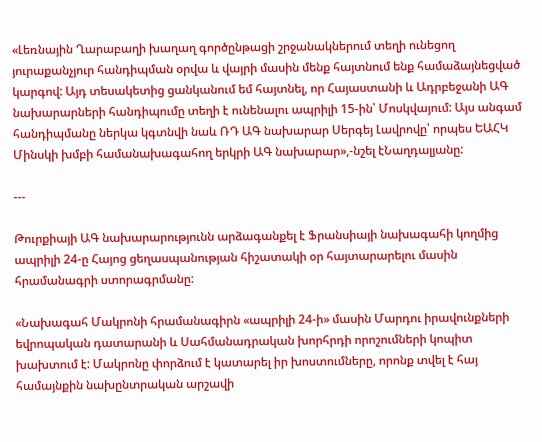«Լեռնային Ղարաբաղի խաղաղ գործընթացի շրջանակներում տեղի ունեցող յուրաքանչյուր հանդիպման օրվա և վայրի մասին մենք հայտնում ենք համաձայնեցված կարգով: Այդ տեսակետից ցանկանում եմ հայտնել, որ Հայաստանի և Ադրբեջանի ԱԳ նախարարների հանդիպումը տեղի է ունենալու ապրիլի 15-ին՝ Մոսկվայում: Այս անգամ հանդիպմանը ներկա կգտնվի նաև ՌԴ ԱԳ նախարար Սերգեյ Լավրովը՝ որպես ԵԱՀԿ Մինսկի խմբի համանախագահող երկրի ԱԳ նախարար»,-նշել էՆաղդալյանը:

---

Թուրքիայի ԱԳ նախարարությունն արձագանքել է Ֆրանսիայի նախագահի կողմից ապրիլի 24-ը Հայոց ցեղասպանության հիշատակի օր հայտարարելու մասին հրամանագրի ստորագրմանը:

«Նախագահ Մակրոնի հրամանագիրն «ապրիլի 24-ի» մասին Մարդու իրավունքների եվրոպական դատարանի և Սահմանադրական խորհրդի որոշումների կոպիտ խախտում է: Մակրոնը փորձում է կատարել իր խոստումները, որոնք տվել է հայ համայնքին նախընտրական արշավի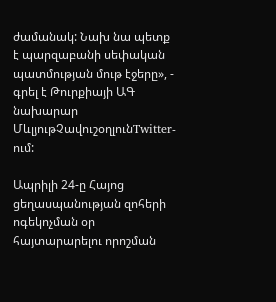ժամանակ: Նախ նա պետք է պարզաբանի սեփական պատմության մութ էջերը», - գրել է Թուրքիայի ԱԳ նախարար ՄևլյութՉավուշօղլունTwitter-ում:

Ապրիլի 24-ը Հայոց ցեղասպանության զոհերի ոգեկոչման օր հայտարարելու որոշման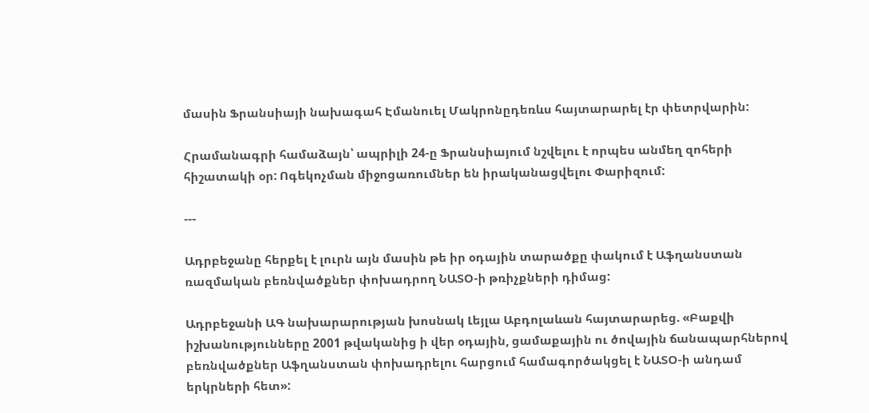մասին Ֆրանսիայի նախագահ Էմանուել Մակրոնըդեռևս հայտարարել էր փետրվարին:

Հրամանագրի համաձայն՝ ապրիլի 24-ը Ֆրանսիայում նշվելու է որպես անմեղ զոհերի հիշատակի օր: Ոգեկոչման միջոցառումներ են իրականացվելու Փարիզում:

---

Ադրբեջանը հերքել է լուրն այն մասին թե իր օդային տարածքը փակում է Աֆղանստան ռազմական բեռնվածքներ փոխադրող ՆԱՏՕ-ի թռիչքների դիմաց:

Ադրբեջանի ԱԳ նախարարության խոսնակ Լեյլա Աբդոլաևան հայտարարեց. «Բաքվի իշխանությունները 2001 թվականից ի վեր օդային, ցամաքային ու ծովային ճանապարհներով բեռնվածքներ Աֆղանստան փոխադրելու հարցում համագործակցել է ՆԱՏՕ-ի անդամ երկրների հետ»: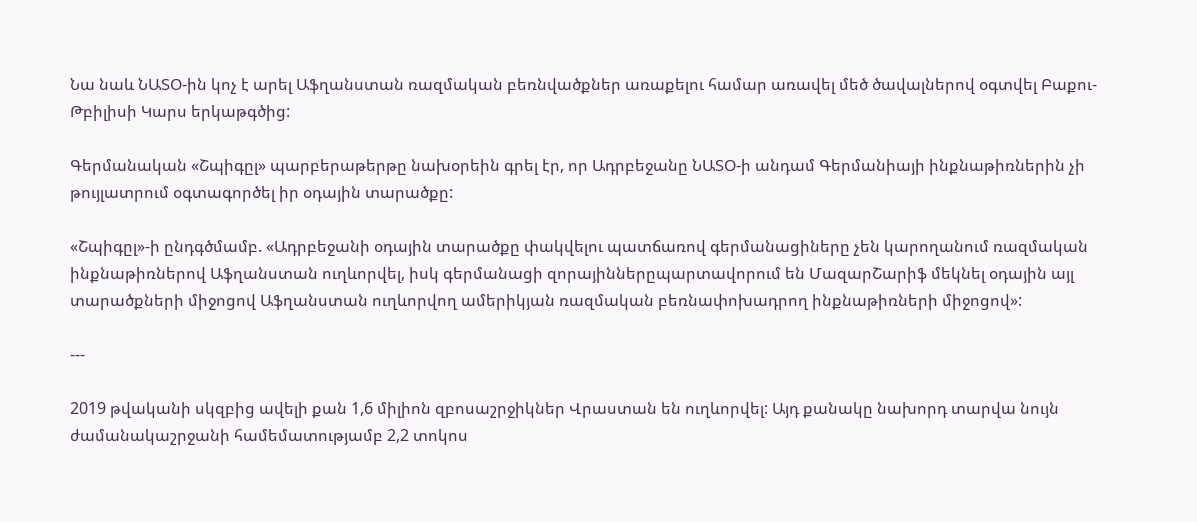Նա նաև ՆԱՏՕ-ին կոչ է արել Աֆղանստան ռազմական բեռնվածքներ առաքելու համար առավել մեծ ծավալներով օգտվել Բաքու-Թբիլիսի Կարս երկաթգծից:

Գերմանական «Շպիգըլ» պարբերաթերթը նախօրեին գրել էր, որ Ադրբեջանը ՆԱՏՕ-ի անդամ Գերմանիայի ինքնաթիռներին չի թույլատրում օգտագործել իր օդային տարածքը:

«Շպիգըլ»-ի ընդգծմամբ. «Ադրբեջանի օդային տարածքը փակվելու պատճառով գերմանացիները չեն կարողանում ռազմական ինքնաթիռներով Աֆղանստան ուղևորվել, իսկ գերմանացի զորայիններըպարտավորում են ՄազարՇարիֆ մեկնել օդային այլ տարածքների միջոցով Աֆղանստան ուղևորվող ամերիկյան ռազմական բեռնափոխադրող ինքնաթիռների միջոցով»:

---

2019 թվականի սկզբից ավելի քան 1,6 միլիոն զբոսաշրջիկներ Վրաստան են ուղևորվել: Այդ քանակը նախորդ տարվա նույն ժամանակաշրջանի համեմատությամբ 2,2 տոկոս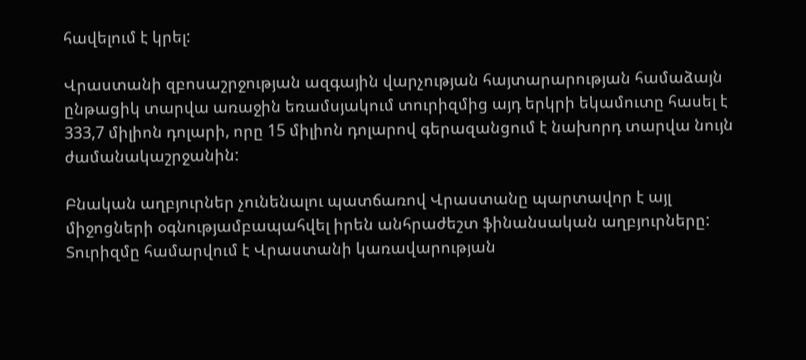հավելում է կրել:

Վրաստանի զբոսաշրջության ազգային վարչության հայտարարության համաձայն ընթացիկ տարվա առաջին եռամսյակում տուրիզմից այդ երկրի եկամուտը հասել է 333,7 միլիոն դոլարի, որը 15 միլիոն դոլարով գերազանցում է նախորդ տարվա նույն ժամանակաշրջանին:

Բնական աղբյուրներ չունենալու պատճառով Վրաստանը պարտավոր է այլ միջոցների օգնությամբապահվել իրեն անհրաժեշտ ֆինանսական աղբյուրները: Տուրիզմը համարվում է Վրաստանի կառավարության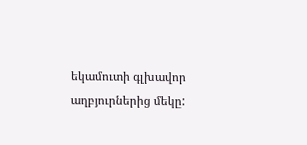եկամուտի գլխավոր աղբյուրներից մեկը: